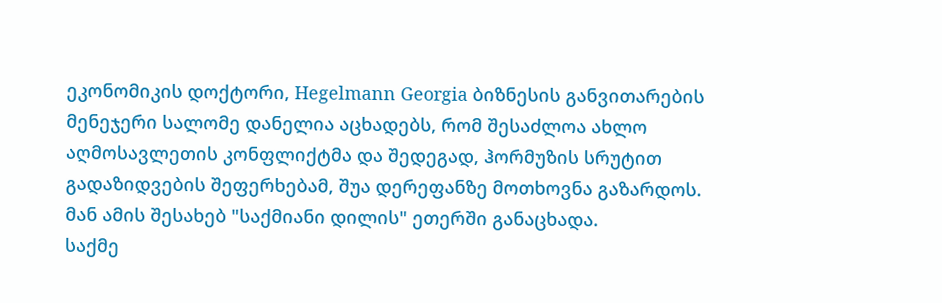ეკონომიკის დოქტორი, Hegelmann Georgia ბიზნესის განვითარების მენეჯერი სალომე დანელია აცხადებს, რომ შესაძლოა ახლო აღმოსავლეთის კონფლიქტმა და შედეგად, ჰორმუზის სრუტით გადაზიდვების შეფერხებამ, შუა დერეფანზე მოთხოვნა გაზარდოს. მან ამის შესახებ "საქმიანი დილის" ეთერში განაცხადა.
საქმე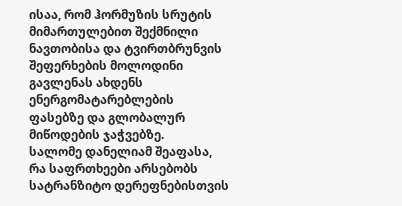ისაა, რომ ჰორმუზის სრუტის მიმართულებით შექმნილი ნავთობისა და ტვირთბრუნვის შეფერხების მოლოდინი გავლენას ახდენს ენერგომატარებლების ფასებზე და გლობალურ მიწოდების ჯაჭვებზე.
სალომე დანელიამ შეაფასა, რა საფრთხეები არსებობს სატრანზიტო დერეფნებისთვის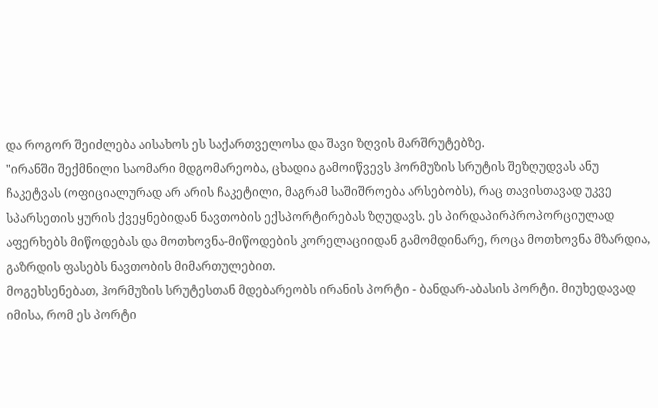და როგორ შეიძლება აისახოს ეს საქართველოსა და შავი ზღვის მარშრუტებზე.
"ირანში შექმნილი საომარი მდგომარეობა, ცხადია გამოიწვევს ჰორმუზის სრუტის შეზღუდვას ანუ ჩაკეტვას (ოფიციალურად არ არის ჩაკეტილი, მაგრამ საშიშროება არსებობს), რაც თავისთავად უკვე სპარსეთის ყურის ქვეყნებიდან ნავთობის ექსპორტირებას ზღუდავს. ეს პირდაპირპროპორციულად აფერხებს მიწოდებას და მოთხოვნა-მიწოდების კორელაციიდან გამომდინარე, როცა მოთხოვნა მზარდია, გაზრდის ფასებს ნავთობის მიმართულებით.
მოგეხსენებათ, ჰორმუზის სრუტესთან მდებარეობს ირანის პორტი - ბანდარ-აბასის პორტი. მიუხედავად იმისა, რომ ეს პორტი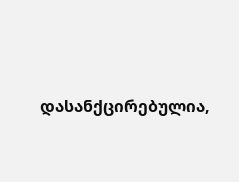დასანქცირებულია,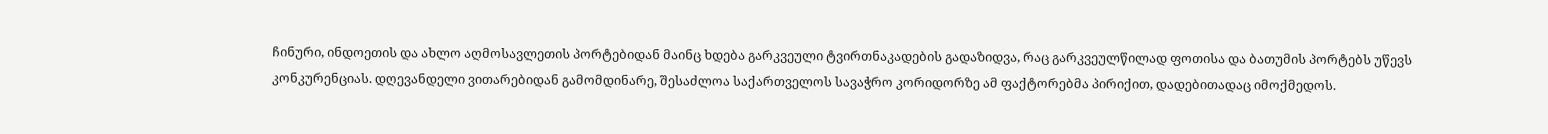ჩინური, ინდოეთის და ახლო აღმოსავლეთის პორტებიდან მაინც ხდება გარკვეული ტვირთნაკადების გადაზიდვა, რაც გარკვეულწილად ფოთისა და ბათუმის პორტებს უწევს კონკურენციას. დღევანდელი ვითარებიდან გამომდინარე, შესაძლოა საქართველოს სავაჭრო კორიდორზე ამ ფაქტორებმა პირიქით, დადებითადაც იმოქმედოს.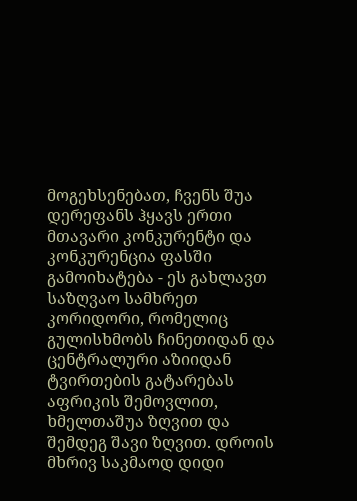მოგეხსენებათ, ჩვენს შუა დერეფანს ჰყავს ერთი მთავარი კონკურენტი და კონკურენცია ფასში გამოიხატება - ეს გახლავთ საზღვაო სამხრეთ კორიდორი, რომელიც გულისხმობს ჩინეთიდან და ცენტრალური აზიიდან ტვირთების გატარებას აფრიკის შემოვლით, ხმელთაშუა ზღვით და შემდეგ შავი ზღვით. დროის მხრივ საკმაოდ დიდი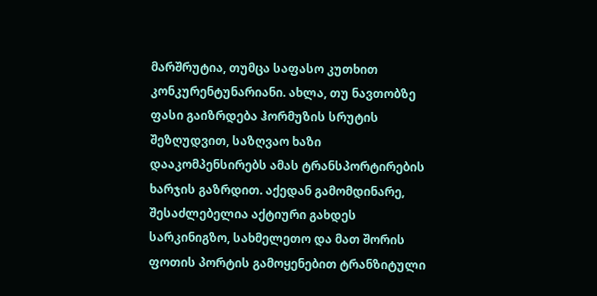მარშრუტია, თუმცა საფასო კუთხით კონკურენტუნარიანი. ახლა, თუ ნავთობზე ფასი გაიზრდება ჰორმუზის სრუტის შეზღუდვით, საზღვაო ხაზი დააკომპენსირებს ამას ტრანსპორტირების ხარჯის გაზრდით. აქედან გამომდინარე, შესაძლებელია აქტიური გახდეს სარკინიგზო, სახმელეთო და მათ შორის ფოთის პორტის გამოყენებით ტრანზიტული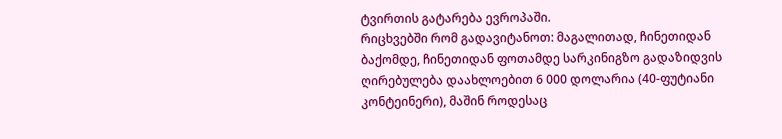ტვირთის გატარება ევროპაში.
რიცხვებში რომ გადავიტანოთ: მაგალითად, ჩინეთიდან ბაქომდე, ჩინეთიდან ფოთამდე სარკინიგზო გადაზიდვის ღირებულება დაახლოებით 6 000 დოლარია (40-ფუტიანი კონტეინერი), მაშინ როდესაც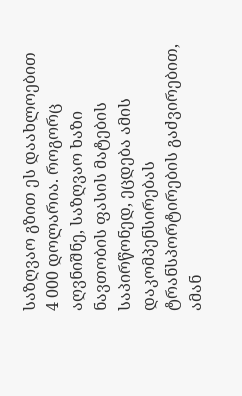საზღვაო გზით ეს დაახლოებით 4 000 დოლარია. როგორც აღვნიშნე, საზღვაო ხაზი ნავთობის ფასის მატების საპირწონედ, ეცდება ამის დაკომპენსირებას ტრანსპორტირების გაძვირებით, ამან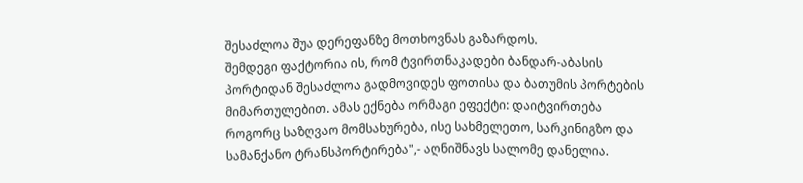შესაძლოა შუა დერეფანზე მოთხოვნას გაზარდოს.
შემდეგი ფაქტორია ის, რომ ტვირთნაკადები ბანდარ-აბასის პორტიდან შესაძლოა გადმოვიდეს ფოთისა და ბათუმის პორტების მიმართულებით. ამას ექნება ორმაგი ეფექტი: დაიტვირთება როგორც საზღვაო მომსახურება, ისე სახმელეთო, სარკინიგზო და სამანქანო ტრანსპორტირება",- აღნიშნავს სალომე დანელია.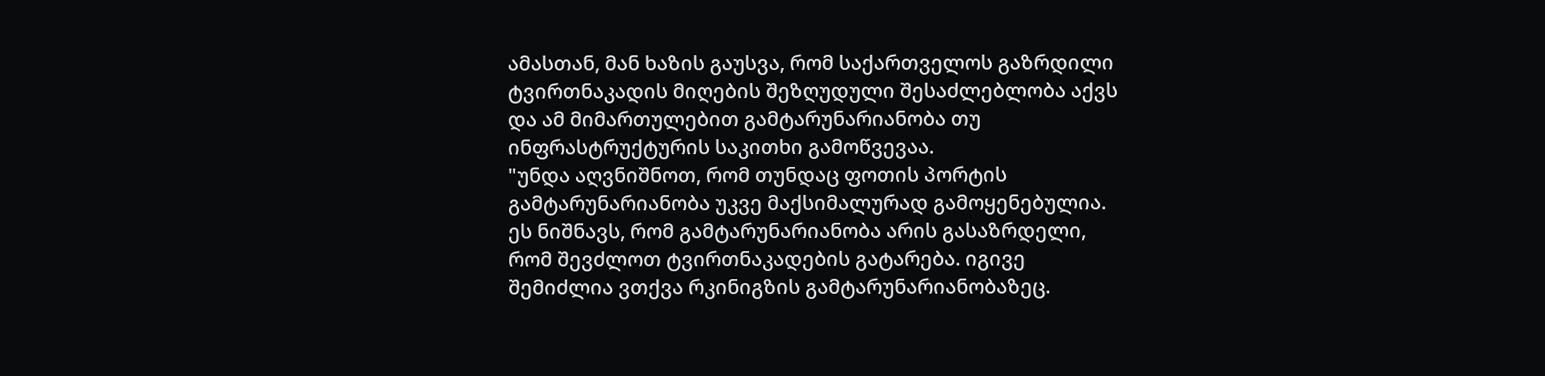ამასთან, მან ხაზის გაუსვა, რომ საქართველოს გაზრდილი ტვირთნაკადის მიღების შეზღუდული შესაძლებლობა აქვს და ამ მიმართულებით გამტარუნარიანობა თუ ინფრასტრუქტურის საკითხი გამოწვევაა.
"უნდა აღვნიშნოთ, რომ თუნდაც ფოთის პორტის გამტარუნარიანობა უკვე მაქსიმალურად გამოყენებულია. ეს ნიშნავს, რომ გამტარუნარიანობა არის გასაზრდელი, რომ შევძლოთ ტვირთნაკადების გატარება. იგივე შემიძლია ვთქვა რკინიგზის გამტარუნარიანობაზეც.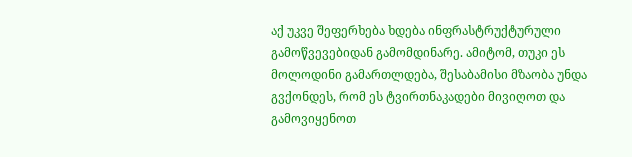აქ უკვე შეფერხება ხდება ინფრასტრუქტურული გამოწვევებიდან გამომდინარე. ამიტომ, თუკი ეს მოლოდინი გამართლდება, შესაბამისი მზაობა უნდა გვქონდეს, რომ ეს ტვირთნაკადები მივიღოთ და გამოვიყენოთ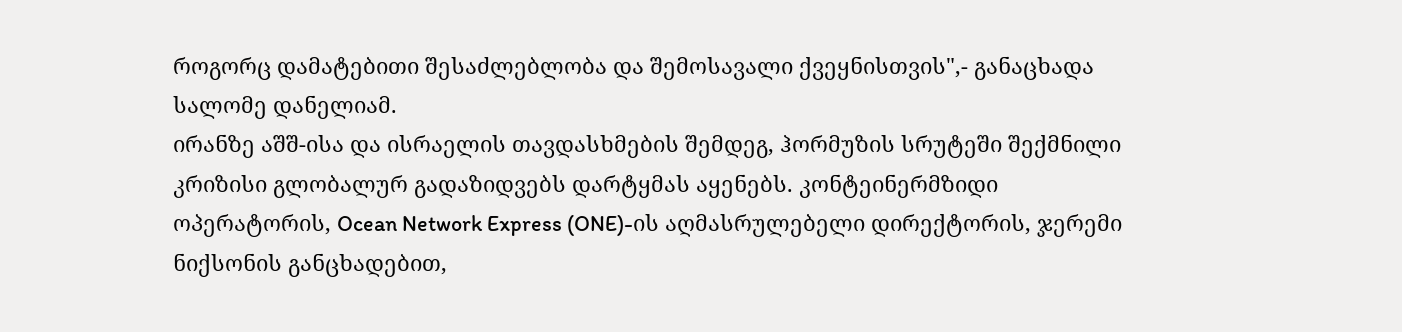როგორც დამატებითი შესაძლებლობა და შემოსავალი ქვეყნისთვის",- განაცხადა სალომე დანელიამ.
ირანზე აშშ-ისა და ისრაელის თავდასხმების შემდეგ, ჰორმუზის სრუტეში შექმნილი კრიზისი გლობალურ გადაზიდვებს დარტყმას აყენებს. კონტეინერმზიდი ოპერატორის, Ocean Network Express (ONE)-ის აღმასრულებელი დირექტორის, ჯერემი ნიქსონის განცხადებით,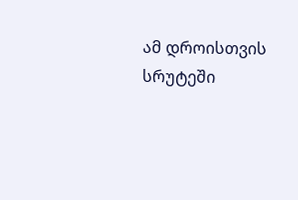ამ დროისთვის სრუტეში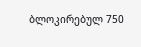ბლოკირებულ 750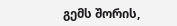გემს შორის,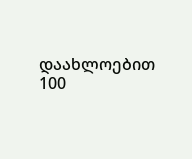დაახლოებით 100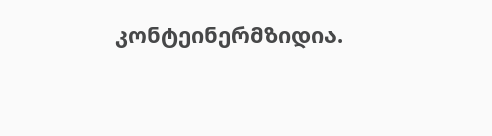კონტეინერმზიდია.